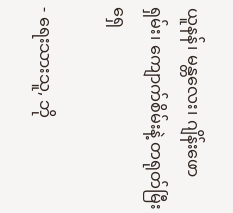ယူနန်၊ မန္တလေး၊ ဂျိန်းဖော ရှမ်း၊ ကျောက်စိမ်းနဲ့ တရုတ်မြီးရှေ

- ရေးသားသူ, ဘို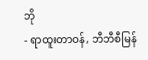ဘို
- ရာထူးတာဝန်, ဘီဘီစီမြန်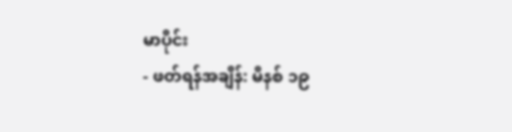မာပိုင်း
- ဖတ်ရန်အချိန်: မိနစ် ၁၉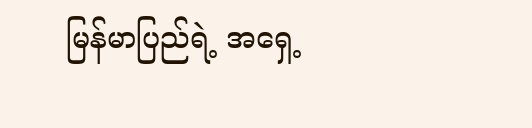မြန်မာပြည်ရဲ့ အရှေ့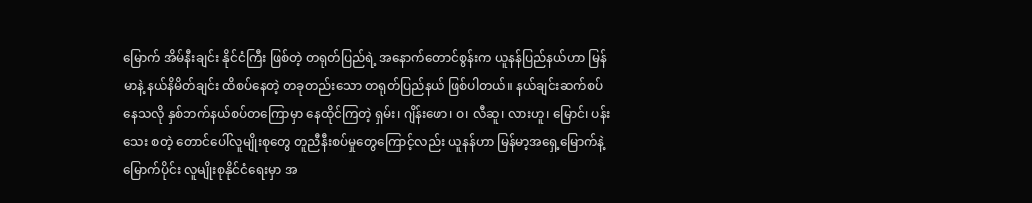မြောက် အိမ်နီးချင်း နိုင်ငံကြီး ဖြစ်တဲ့ တရုတ်ပြည်ရဲ့ အနောက်တောင်စွန်းက ယူနန်ပြည်နယ်ဟာ မြန်မာနဲ့ နယ်နိမိတ်ချင်း ထိစပ်နေတဲ့ တခုတည်းသော တရုတ်ပြည်နယ် ဖြစ်ပါတယ်။ နယ်ချင်းဆက်စပ်နေသလို နှစ်ဘက်နယ်စပ်တကြောမှာ နေထိုင်ကြတဲ့ ရှမ်း၊ ဂျိန်းဖော၊ ဝ၊ လီဆူ၊ လားဟူ၊ မြောင်၊ ပန်းသေး စတဲ့ တောင်ပေါ်လူမျိုးစုတွေ တူညီနီးစပ်မှုတွေကြောင့်လည်း ယူနန်ဟာ မြန်မာ့အရှေ့မြောက်နဲ့ မြောက်ပိုင်း လူမျိုးစုနိုင်ငံရေးမှာ အ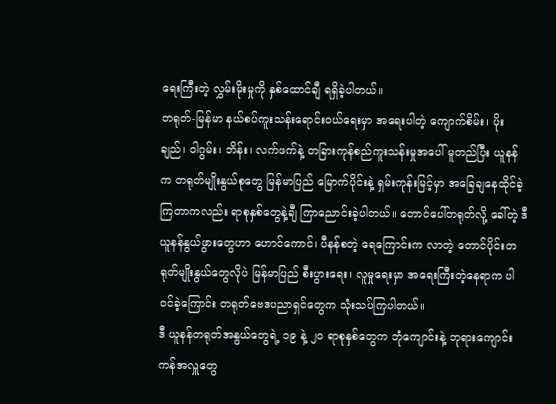ရေးကြီးတဲ့ လွှမ်းမိုးမှုကို နှစ်ထောင်ချီ ရရှိခဲ့ပါတယ်။
တရုတ်-မြန်မာ နယ်စပ်ကူးသန်းရောင်းဝယ်ရေးမှာ အရေးပါတဲ့ ကျောက်စိမ်း၊ ပိုးချည်၊ ဝါဂွမ်း၊ ဘိန်း၊ လက်ဖက်နဲ့ တခြားကုန်စည်ကူးသန်းမှုအပေါ် မူတည်ပြီး ယူနန်က တရုတ်မျိုးနွယ်စုတွေ မြန်မာပြည် မြောက်ပိုင်းနဲ့ ရှမ်းကုန်းမြင့်မှာ အခြေချနေထိုင်ခဲ့ကြတာကလည်း ရာစုနှစ်တွေနဲ့ချီ ကြာညောင်းခဲ့ပါတယ်။ တောင်ပေါ်တရုတ်လို့ ခေါ်တဲ့ ဒီယူနန်နွယ်ဖွားတွေဟာ ဟောင်ကောင်၊ ပီနန်စတဲ့ ရေကြောင်းက လာတဲ့ တောင်ပိုင်းတရုတ်မျိုးနွယ်တွေလိုပဲ မြန်မာပြည် စီးပွားရေး၊ လူမှုရေးမှာ အရေးကြီးတဲ့နေရာက ပါဝင်ခဲ့ကြောင်း တရုတ်ဗေဒပညာရှင်တွေက သုံးသပ်ကြပါတယ်။
ဒီ ယူနန်တရုတ်အနွယ်တွေရဲ့ ၁၉ နဲ့ ၂၀ ရာစုနှစ်တွေက ဘုံကျောင်းနဲ့ ဘုရားကျောင်းကန်အလှူတွေ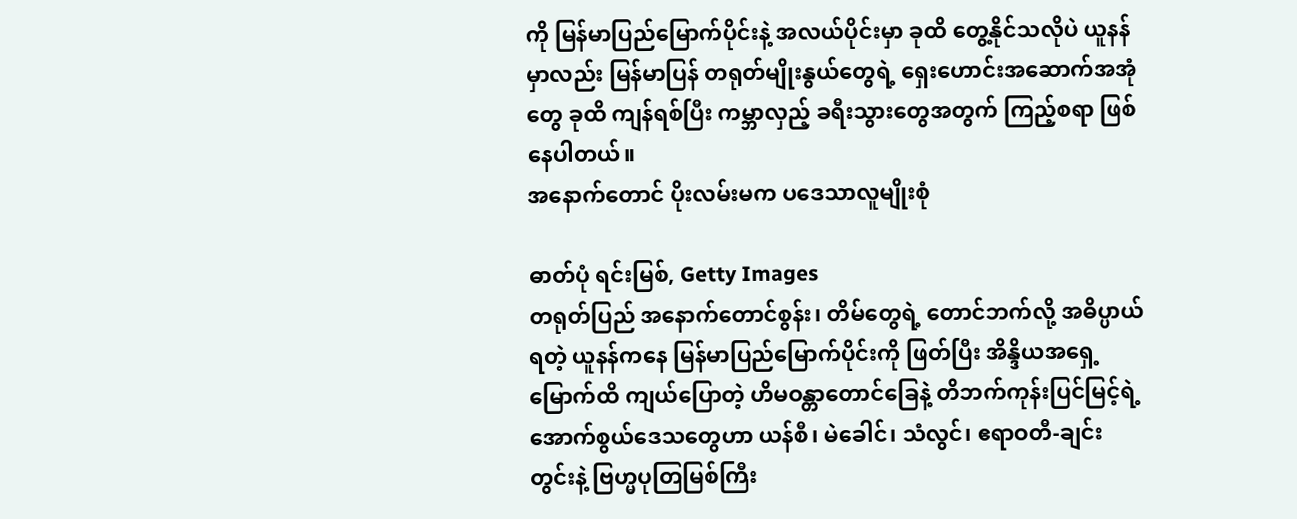ကို မြန်မာပြည်မြောက်ပိုင်းနဲ့ အလယ်ပိုင်းမှာ ခုထိ တွေ့နိုင်သလိုပဲ ယူနန်မှာလည်း မြန်မာပြန် တရုတ်မျိုးနွယ်တွေရဲ့ ရှေးဟောင်းအဆောက်အအုံတွေ ခုထိ ကျန်ရစ်ပြီး ကမ္ဘာလှည့် ခရီးသွားတွေအတွက် ကြည့်စရာ ဖြစ်နေပါတယ်။
အနောက်တောင် ပိုးလမ်းမက ပဒေသာလူမျိုးစုံ

ဓာတ်ပုံ ရင်းမြစ်, Getty Images
တရုတ်ပြည် အနောက်တောင်စွန်း၊ တိမ်တွေရဲ့ တောင်ဘက်လို့ အဓိပ္ပာယ်ရတဲ့ ယူနန်ကနေ မြန်မာပြည်မြောက်ပိုင်းကို ဖြတ်ပြီး အိန္ဒိယအရှေ့မြောက်ထိ ကျယ်ပြောတဲ့ ဟိမဝန္တာတောင်ခြေနဲ့ တိဘက်ကုန်းပြင်မြင့်ရဲ့ အောက်စွယ်ဒေသတွေဟာ ယန်စီ၊ မဲခေါင်၊ သံလွင်၊ ဧရာဝတီ-ချင်းတွင်းနဲ့ ဗြဟ္မပုတြမြစ်ကြီး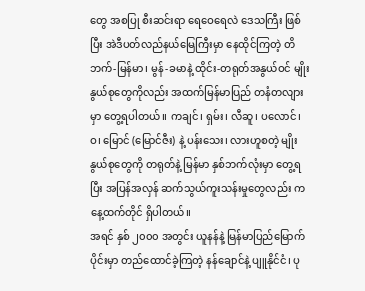တွေ အစပြု စီးဆင်းရာ ရေဝေရေလဲ ဒေသကြီး ဖြစ်ပြီး အဲဒီပတ်လည်နယ်မြေကြီးမှာ နေထိုင်ကြတဲ့ တိဘက်-မြန်မာ၊ မွန်-ခမာနဲ့ ထိုင်း-တရုတ်အနွယ်ဝင် မျိုးနွယ်စုတွေကိုလည်း အထက်မြန်မာပြည် တနံတလျားမှာ တွေ့ရပါတယ်။ ကချင်၊ ရှမ်း၊ လီဆူ၊ ပလောင်၊ ဝ၊ မြောင် (မြောင်ဇီး) နဲ့ ပန်းသေး၊ လားဟူစတဲ့ မျိုးနွယ်စုတွေကို တရုတ်နဲ့ မြန်မာ နှစ်ဘက်လုံးမှာ တွေ့ရပြီး အပြန်အလှန် ဆက်သွယ်ကူးသန်းမှုတွေလည်း ကနေ့ထက်တိုင် ရှိပါတယ်။
အရင် နှစ် ၂၀၀၀ အတွင်း ယူနန်နဲ့ မြန်မာပြည်မြောက်ပိုင်းမှာ တည်ထောင်ခဲ့ကြတဲ့ နန်ချောင်နဲ့ ပျူနိုင်ငံ၊ ပု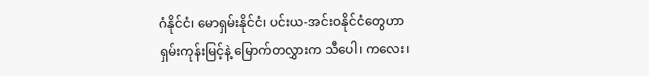ဂံနိုင်ငံ၊ မောရှမ်းနိုင်ငံ၊ ပင်းယ-အင်းဝနိုင်ငံတွေဟာ ရှမ်းကုန်းမြင့်နဲ့ မြောက်တလွှားက သီပေါ၊ ကလေး၊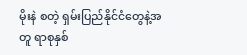မိုးနဲ စတဲ့ ရှမ်းပြည်နိုင်ငံတွေနဲ့အတူ ရာစုနှစ်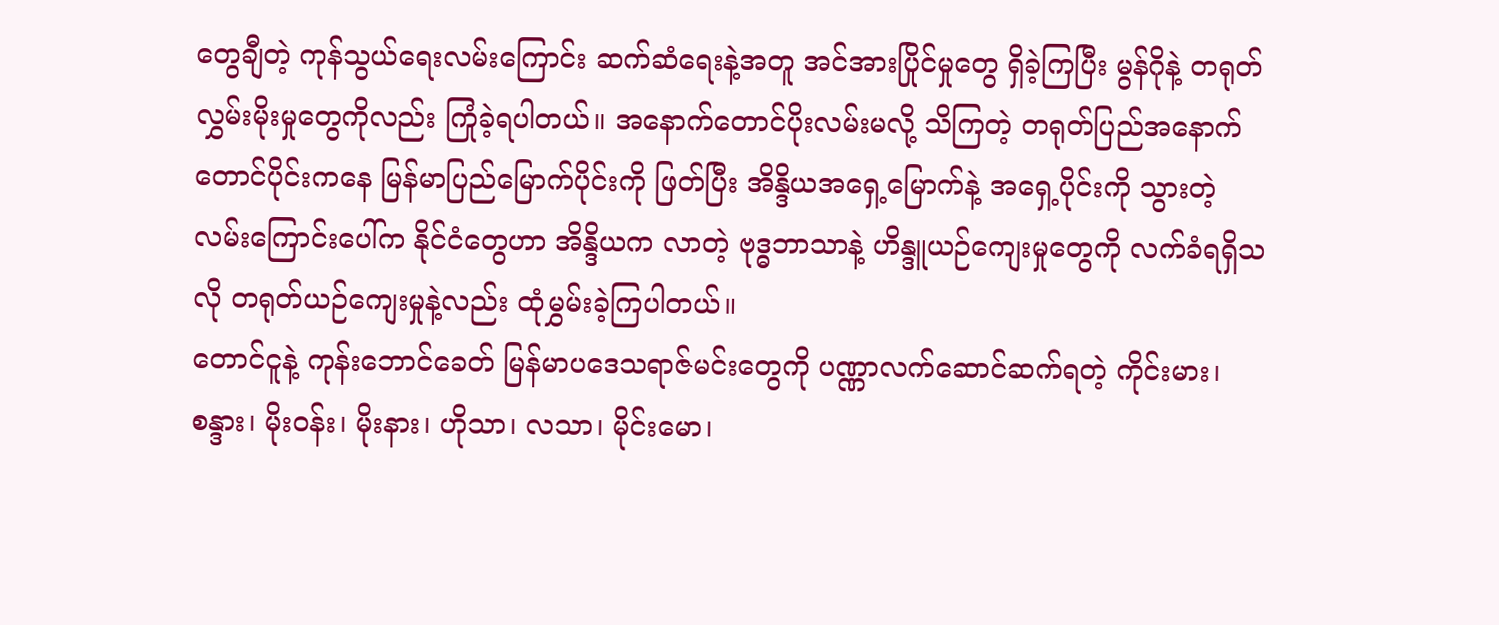တွေချီတဲ့ ကုန်သွယ်ရေးလမ်းကြောင်း ဆက်ဆံရေးနဲ့အတူ အင်အားပြိုင်မှုတွေ ရှိခဲ့ကြပြီး မွန်ဂိုနဲ့ တရုတ်လွှမ်းမိုးမှုတွေကိုလည်း ကြုံခဲ့ရပါတယ်။ အနောက်တောင်ပိုးလမ်းမလို့ သိကြတဲ့ တရုတ်ပြည်အနောက်တောင်ပိုင်းကနေ မြန်မာပြည်မြောက်ပိုင်းကို ဖြတ်ပြီး အိန္ဒိယအရှေ့မြောက်နဲ့ အရှေ့ပိုင်းကို သွားတဲ့လမ်းကြောင်းပေါ်က နိုင်ငံတွေဟာ အိန္ဒိယက လာတဲ့ ဗုဒ္ဓဘာသာနဲ့ ဟိန္ဒူယဉ်ကျေးမှုတွေကို လက်ခံရရှိသလို တရုတ်ယဉ်ကျေးမှုနဲ့လည်း ထုံမွှမ်းခဲ့ကြပါတယ်။
တောင်ငူနဲ့ ကုန်းဘောင်ခေတ် မြန်မာပဒေသရာဇ်မင်းတွေကို ပဏ္ဏာလက်ဆောင်ဆက်ရတဲ့ ကိုင်းမား၊ စန္ဒား၊ မိုးဝန်း၊ မိုးနား၊ ဟိုသာ၊ လသာ၊ မိုင်းမော၊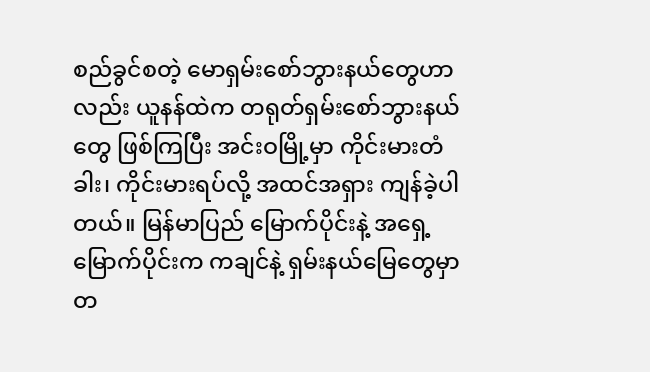စည်ခွင်စတဲ့ မောရှမ်းစော်ဘွားနယ်တွေဟာလည်း ယူနန်ထဲက တရုတ်ရှမ်းစော်ဘွားနယ်တွေ ဖြစ်ကြပြီး အင်းဝမြို့မှာ ကိုင်းမားတံခါး၊ ကိုင်းမားရပ်လို့ အထင်အရှား ကျန်ခဲ့ပါတယ်။ မြန်မာပြည် မြောက်ပိုင်းနဲ့ အရှေ့မြောက်ပိုင်းက ကချင်နဲ့ ရှမ်းနယ်မြေတွေမှာ တ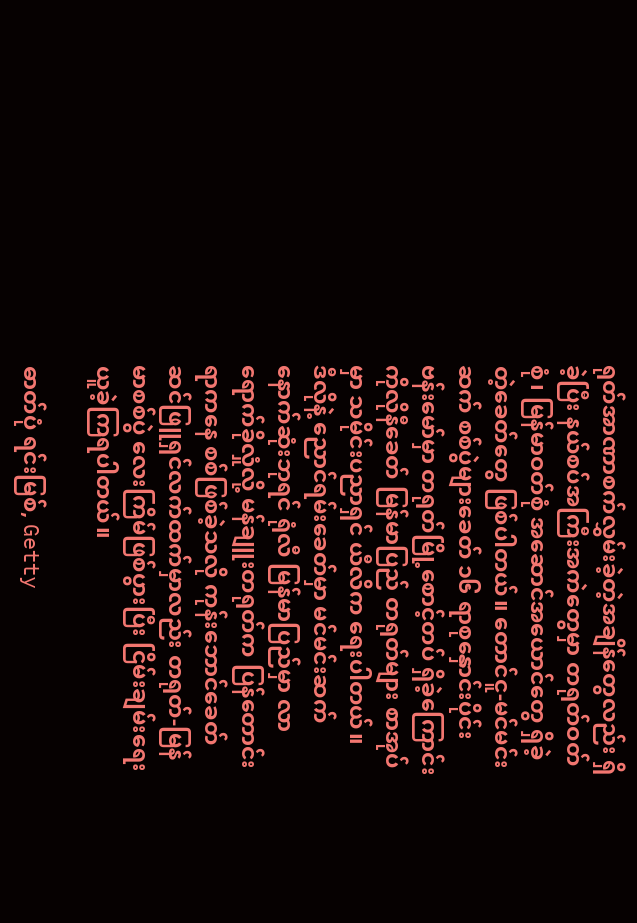ရုတ်အာဏာစက်လွှမ်းခဲ့တဲ့အချိန်တွေလည်း ရှိခဲ့ပြီး နယ်စပ်အကြီးအကဲတွေမှာ တရုတ်ဝတ်စုံ၊ မြန်မာဝတ်စုံ အဆောင်အယောင်တွေ ရှိခဲ့တဲ့ခေတ်တွေ ဖြစ်ပါတယ်။ တောင်ငူ-မင်မင်းဆက် စစ်ပွဲများခေတ် ၁၆ ရာစုနှောင်းပိုင်း ဗန်းမော်မှာ တရုတ်မြို့စောင့်တပ် ရှိခဲ့ကြောင်း ကိုလိုနီခေတ် မြန်မာပြည် တရုတ်များ စာအုပ်မှာ သမိုင်းပညာရှင် ယီလိက ရေးပါတယ်။
ဒီလိုနဲ့ ညောင်ရမ်းခေတ်မှာ မင်မင်းဆက် နောက်ဆုံးဘုရင် ရုံလီ မြန်မာပြည်မှာ လာရောက်ခိုလှုံလို့ မန်ချူးတရုတ်က ပြန်တောင်းရာကနေ စစ်ဖြစ်ခဲ့သလို ကုန်းဘောင်ခေတ် ဆင်ဖြူရှင်လက်ထက်မှာလည်း တရုတ်-မြန်မာစစ်ပွဲ လေးကြိမ်ဖြစ်ပွားပြီး ငြိမ်းချမ်းရေး ယူခဲ့ကြရပါတယ်။

ဓာတ်ပုံ ရင်းမြစ်, Getty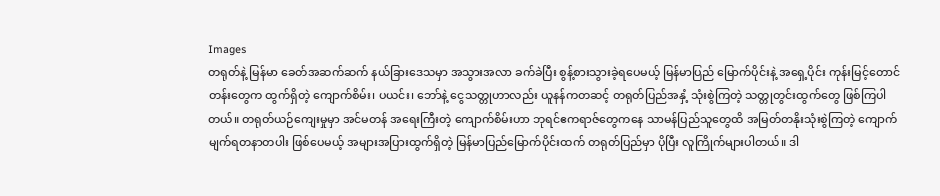Images
တရုတ်နဲ့ မြန်မာ ခေတ်အဆက်ဆက် နယ်ခြားဒေသမှာ အသွားအလာ ခက်ခဲပြီး စွန့်စားသွားခဲ့ရပေမယ့် မြန်မာပြည် မြောက်ပိုင်းနဲ့ အရှေ့ပိုင်း ကုန်းမြင့်တောင်တန်းတွေက ထွက်ရှိတဲ့ ကျောက်စိမ်း၊ ပယင်း၊ ဘော်နဲ့ ငွေသတ္တုဟာလည်း ယူနန်ကတဆင့် တရုတ်ပြည်အနှံ့ သုံးစွဲကြတဲ့ သတ္တုတွင်းထွက်တွေ ဖြစ်ကြပါတယ်။ တရုတ်ယဉ်ကျေးမှုမှာ အင်မတန် အရေးကြီးတဲ့ ကျောက်စိမ်းဟာ ဘုရင်ဧကရာဇ်တွေကနေ သာမန်ပြည်သူတွေထိ အမြတ်တနိုးသုံးစွဲကြတဲ့ ကျောက်မျက်ရတနာတပါး ဖြစ်ပေမယ့် အများအပြားထွက်ရှိတဲ့ မြန်မာပြည်မြောက်ပိုင်းထက် တရုတ်ပြည်မှာ ပိုပြီး လူကြိုက်များပါတယ်။ ဒါ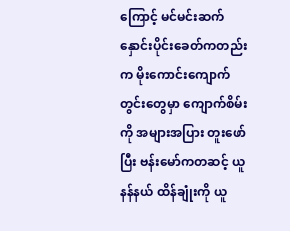ကြောင့် မင်မင်းဆက်နှောင်းပိုင်းခေတ်ကတည်းက မိုးကောင်းကျောက်တွင်းတွေမှာ ကျောက်စိမ်းကို အများအပြား တူးဖော်ပြီး ဗန်းမော်ကတဆင့် ယူနန်နယ် ထိန်ချုံးကို ယူ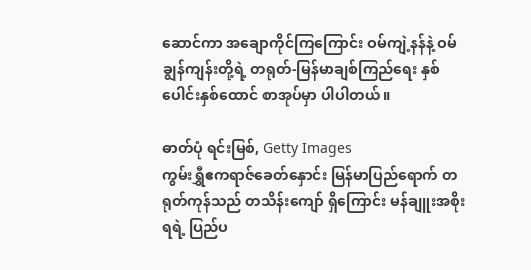ဆောင်ကာ အချောကိုင်ကြကြောင်း ဝမ်ကျဲ့နန်နဲ့ ဝမ်ချွန်ကျန်းတို့ရဲ့ တရုတ်-မြန်မာချစ်ကြည်ရေး နှစ်ပေါင်းနှစ်ထောင် စာအုပ်မှာ ပါပါတယ်။

ဓာတ်ပုံ ရင်းမြစ်, Getty Images
ကွမ်းရွှီဧကရာဇ်ခေတ်နှောင်း မြန်မာပြည်ရောက် တရုတ်ကုန်သည် တသိန်းကျော် ရှိကြောင်း မန်ချူးအစိုးရရဲ့ ပြည်ပ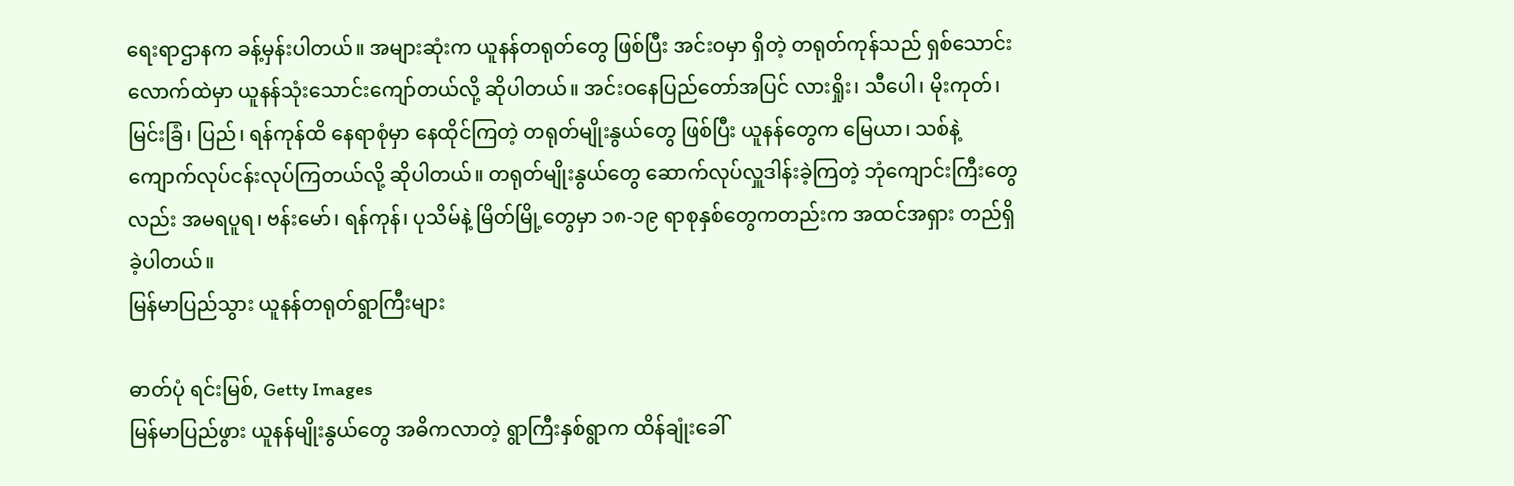ရေးရာဌာနက ခန့်မှန်းပါတယ်။ အများဆုံးက ယူနန်တရုတ်တွေ ဖြစ်ပြီး အင်းဝမှာ ရှိတဲ့ တရုတ်ကုန်သည် ရှစ်သောင်းလောက်ထဲမှာ ယူနန်သုံးသောင်းကျော်တယ်လို့ ဆိုပါတယ်။ အင်းဝနေပြည်တော်အပြင် လားရှိုး၊ သီပေါ၊ မိုးကုတ်၊ မြင်းခြံ၊ ပြည်၊ ရန်ကုန်ထိ နေရာစုံမှာ နေထိုင်ကြတဲ့ တရုတ်မျိုးနွယ်တွေ ဖြစ်ပြီး ယူနန်တွေက မြေယာ၊ သစ်နဲ့ ကျောက်လုပ်ငန်းလုပ်ကြတယ်လို့ ဆိုပါတယ်။ တရုတ်မျိုးနွယ်တွေ ဆောက်လုပ်လှူဒါန်းခဲ့ကြတဲ့ ဘုံကျောင်းကြီးတွေလည်း အမရပူရ၊ ဗန်းမော်၊ ရန်ကုန်၊ ပုသိမ်နဲ့ မြိတ်မြို့တွေမှာ ၁၈-၁၉ ရာစုနှစ်တွေကတည်းက အထင်အရှား တည်ရှိခဲ့ပါတယ်။
မြန်မာပြည်သွား ယူနန်တရုတ်ရွာကြီးများ

ဓာတ်ပုံ ရင်းမြစ်, Getty Images
မြန်မာပြည်ဖွား ယူနန်မျိုးနွယ်တွေ အဓိကလာတဲ့ ရွာကြီးနှစ်ရွာက ထိန်ချုံးခေါ်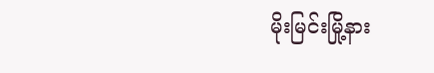မိုးမြင်းမြို့နား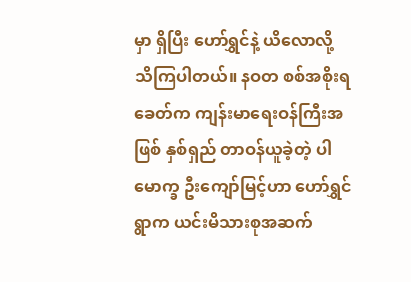မှာ ရှိပြီး ဟော်ရွှင်နဲ့ ယိလောလို့ သိကြပါတယ်။ နဝတ စစ်အစိုးရခေတ်က ကျန်းမာရေးဝန်ကြီးအဖြစ် နှစ်ရှည် တာဝန်ယူခဲ့တဲ့ ပါမောက္ခ ဦးကျော်မြင့်ဟာ ဟော်ရွှင်ရွာက ယင်းမိသားစုအဆက်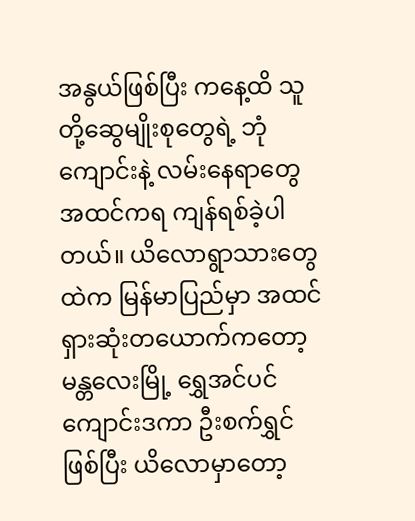အနွယ်ဖြစ်ပြီး ကနေ့ထိ သူတို့ဆွေမျိုးစုတွေရဲ့ ဘုံကျောင်းနဲ့ လမ်းနေရာတွေ အထင်ကရ ကျန်ရစ်ခဲ့ပါတယ်။ ယိလောရွာသားတွေထဲက မြန်မာပြည်မှာ အထင်ရှားဆုံးတယောက်ကတော့ မန္တလေးမြို့ ရွှေအင်ပင်ကျောင်းဒကာ ဦးစက်ရွှင်ဖြစ်ပြီး ယိလောမှာတော့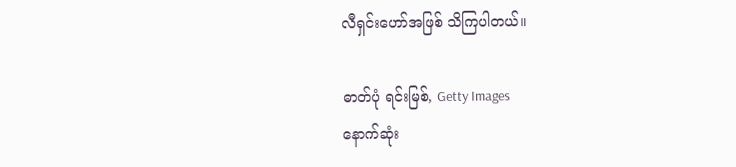လီရှင်းဟော်အဖြစ် သိကြပါတယ်။

ဓာတ်ပုံ ရင်းမြစ်, Getty Images
နောက်ဆုံး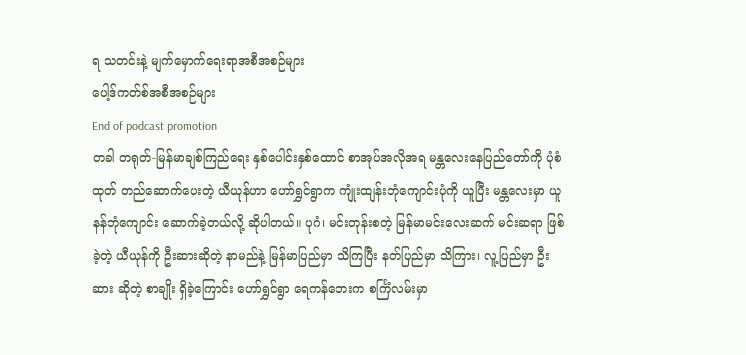ရ သတင်းနဲ့ မျက်မှောက်ရေးရာအစီအစဉ်များ
ပေါ့ဒ်ကတ်စ်အစီအစဉ်များ
End of podcast promotion
တခါ တရုတ်-မြန်မာချစ်ကြည်ရေး နှစ်ပေါင်းနှစ်ထောင် စာအုပ်အလိုအရ မန္တလေးနေပြည်တော်ကို ပုံစံထုတ် တည်ဆောက်ပေးတဲ့ ယီယုန်ဟာ ဟော်ရွှင်ရွာက ကျုံးထျန်းဘုံကျောင်းပုံကို ယူပြီး မန္တလေးမှာ ယူနန်ဘုံကျောင်း ဆောက်ခဲ့တယ်လို့ ဆိုပါတယ်။ ပုဂံ၊ မင်းတုန်းစတဲ့ မြန်မာမင်းလေးဆက် မင်းဆရာ ဖြစ်ခဲ့တဲ့ ယီယုန်ကို ဦးဆားဆိုတဲ့ နာမည်နဲ့ မြန်မာပြည်မှာ သိကြပြီး နတ်ပြည်မှာ သိကြား၊ လူ့ပြည်မှာ ဦးဆား ဆိုတဲ့ စာချိုး ရှိခဲ့ကြောင်း ဟော်ရွှင်ရွာ ရေကန်ဘေးက စင်္ကြံလမ်းမှာ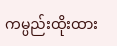ကမ္ပည်းထိုးထား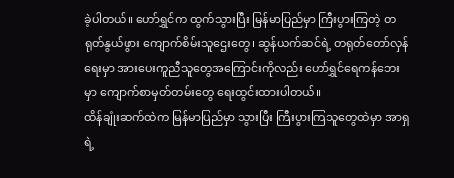ခဲ့ပါတယ်။ ဟော်ရွှင်က ထွက်သွားပြီး မြန်မာပြည်မှာ ကြီးပွားကြတဲ့ တရုတ်နွယ်ဖွား ကျောက်စိမ်းသူဌေးတွေ၊ ဆွန်ယက်ဆင်ရဲ့ တရုတ်တော်လှန်ရေးမှာ အားပေးကူညီသူတွေအကြောင်းကိုလည်း ဟော်ရွှင်ရေကန်ဘေးမှာ ကျောက်စာမှတ်တမ်းတွေ ရေးထွင်းထားပါတယ်။
ထိန်ချုံးဆက်ထဲက မြန်မာပြည်မှာ သွားပြီး ကြီးပွားကြသူတွေထဲမှာ အာရှရဲ့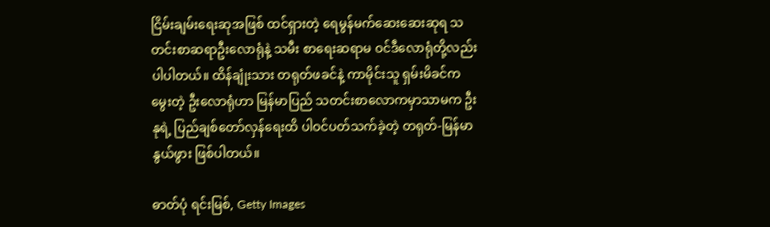ငြိမ်းချမ်းရေးဆုအဖြစ် ထင်ရှားတဲ့ ရေမွန်မက်ဆေးဆေးဆုရ သတင်းစာဆရာဦးလောရုံနဲ့ သမီး စာရေးဆရာမ ဝင်ဒီလောရုံတို့လည်း ပါပါတယ်။ ထိန်ချုံးသား တရုတ်ဖခင်နဲ့ ကာမိုင်းသူ ရှမ်းမိခင်က မွေးတဲ့ ဦးလောရုံဟာ မြန်မာပြည် သတင်းစာလောကမှာသာမက ဦးနုရဲ့ ပြည်ချစ်တော်လှန်ရေးထိ ပါဝင်ပတ်သက်ခဲ့တဲ့ တရုတ်-မြန်မာနွယ်ဖွား ဖြစ်ပါတယ်။

ဓာတ်ပုံ ရင်းမြစ်, Getty Images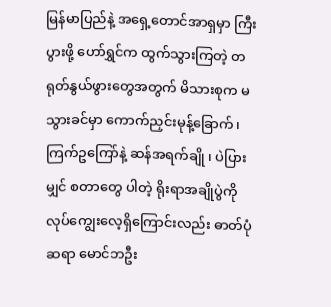မြန်မာပြည်နဲ့ အရှေ့တောင်အာရှမှာ ကြီးပွားဖို့ ဟော်ရွှင်က ထွက်သွားကြတဲ့ တရုတ်နွယ်ဖွားတွေအတွက် မိသားစုက မသွားခင်မှာ ကောက်ညှင်းမုန့်ခြောက်၊ ကြက်ဥကြော်နဲ့ ဆန်အရက်ချို ၊ ပဲပြားမျှင် စတာတွေ ပါတဲ့ ရိုးရာအချိုပွဲကို လုပ်ကျွေးလေ့ရှိကြောင်းလည်း ဓာတ်ပုံဆရာ မောင်ဘဦး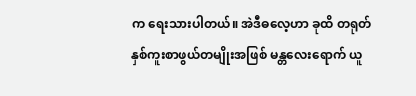က ရေးသားပါတယ်။ အဲဒီဓလေ့ဟာ ခုထိ တရုတ်နှစ်ကူးစာဖွယ်တမျိုးအဖြစ် မန္တလေးရောက် ယူ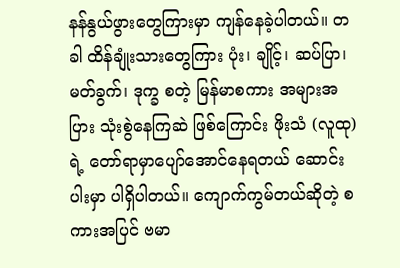နန်နွယ်ဖွားတွေကြားမှာ ကျန်နေခဲ့ပါတယ်။ တခါ ထိန်ချုံးသားတွေကြား ပုံး၊ ချိုင့်၊ ဆပ်ပြာ၊ မတ်ခွက်၊ ဒုက္ခ စတဲ့ မြန်မာစကား အများအပြား သုံးစွဲနေကြဆဲ ဖြစ်ကြောင်း ဖိုးသံ (လူထု) ရဲ့ တော်ရာမှာပျော်အောင်နေရတယ် ဆောင်းပါးမှာ ပါရှိပါတယ်။ ကျောက်ကွမ်တယ်ဆိုတဲ့ စကားအပြင် ဗမာ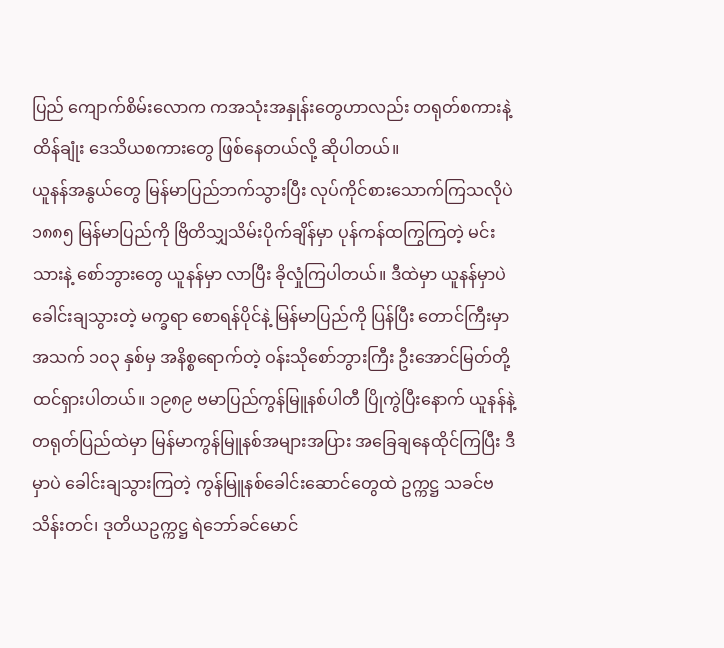ပြည် ကျောက်စိမ်းလောက ကအသုံးအနှုန်းတွေဟာလည်း တရုတ်စကားနဲ့ ထိန်ချုံး ဒေသိယစကားတွေ ဖြစ်နေတယ်လို့ ဆိုပါတယ်။
ယူနန်အနွယ်တွေ မြန်မာပြည်ဘက်သွားပြီး လုပ်ကိုင်စားသောက်ကြသလိုပဲ ၁၈၈၅ မြန်မာပြည်ကို ဗြိတိသျှသိမ်းပိုက်ချိန်မှာ ပုန်ကန်ထကြွကြတဲ့ မင်းသားနဲ့ စော်ဘွားတွေ ယူနန်မှာ လာပြီး ခိုလှုံကြပါတယ်။ ဒီထဲမှာ ယူနန်မှာပဲ ခေါင်းချသွားတဲ့ မက္ခရာ စောရန်ပိုင်နဲ့ မြန်မာပြည်ကို ပြန်ပြီး တောင်ကြီးမှာ အသက် ၁၀၃ နှစ်မှ အနိစ္စရောက်တဲ့ ဝန်းသိုစော်ဘွားကြီး ဦးအောင်မြတ်တို့ ထင်ရှားပါတယ်။ ၁၉၈၉ ဗမာပြည်ကွန်မြူနစ်ပါတီ ပြိုကွဲပြီးနောက် ယူနန်နဲ့ တရုတ်ပြည်ထဲမှာ မြန်မာကွန်မြူနစ်အများအပြား အခြေချနေထိုင်ကြပြီး ဒီမှာပဲ ခေါင်းချသွားကြတဲ့ ကွန်မြူနစ်ခေါင်းဆောင်တွေထဲ ဥက္ကဋ္ဌ သခင်ဗသိန်းတင်၊ ဒုတိယဥက္ကဋ္ဌ ရဲဘော်ခင်မောင်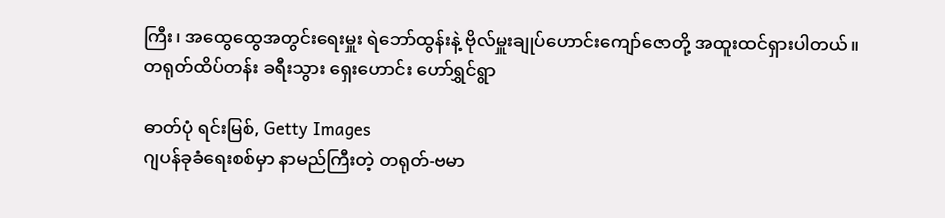ကြီး၊ အထွေထွေအတွင်းရေးမှူး ရဲဘော်ထွန်းနဲ့ ဗိုလ်မှူးချုပ်ဟောင်းကျော်ဇောတို့ အထူးထင်ရှားပါတယ်။
တရုတ်ထိပ်တန်း ခရီးသွား ရှေးဟောင်း ဟော်ရွှင်ရွာ

ဓာတ်ပုံ ရင်းမြစ်, Getty Images
ဂျပန်ခုခံရေးစစ်မှာ နာမည်ကြီးတဲ့ တရုတ်-ဗမာ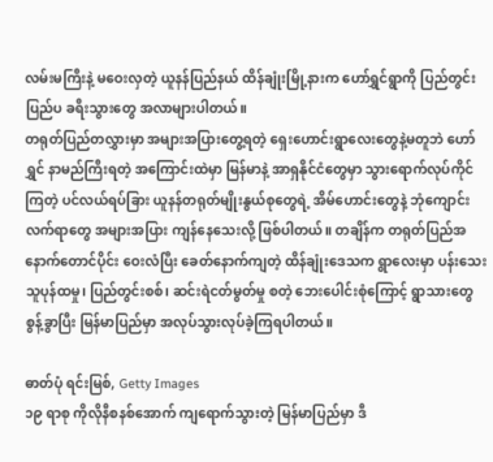လမ်းမကြီးနဲ့ မဝေးလှတဲ့ ယူနန်ပြည်နယ် ထိန်ချုံးမြို့နားက ဟော်ရွှင်ရွာကို ပြည်တွင်းပြည်ပ ခရီးသွားတွေ အလာများပါတယ်။
တရုတ်ပြည်တလွှားမှာ အများအပြားတွေ့ရတဲ့ ရှေးဟောင်းရွာလေးတွေနဲ့မတူဘဲ ဟော်ရွှင် နာမည်ကြီးရတဲ့ အကြောင်းထဲမှာ မြန်မာနဲ့ အာရှနိုင်ငံတွေမှာ သွားရောက်လုပ်ကိုင်ကြတဲ့ ပင်လယ်ရပ်ခြား ယူနန်တရုတ်မျိုးနွယ်စုတွေရဲ့ အိမ်ဟောင်းတွေနဲ့ ဘုံကျောင်းလက်ရာတွေ အများအပြား ကျန်နေသေးလို့ ဖြစ်ပါတယ်။ တချိန်က တရုတ်ပြည်အနောက်တောင်ပိုင်း ဝေးလံပြီး ခေတ်နောက်ကျတဲ့ ထိန်ချုံးဒေသက ရွာလေးမှာ ပန်းသေးသူပုန်ထမှု၊ ပြည်တွင်းစစ်၊ ဆင်းရဲငတ်မွတ်မှု စတဲ့ ဘေးပေါင်းစုံကြောင့် ရွာသားတွေ စွန့်ခွာပြီး မြန်မာပြည်မှာ အလုပ်သွားလုပ်ခဲ့ကြရပါတယ်။

ဓာတ်ပုံ ရင်းမြစ်, Getty Images
၁၉ ရာစု ကိုလိုနီစနစ်အောက် ကျရောက်သွားတဲ့ မြန်မာပြည်မှာ ဒီ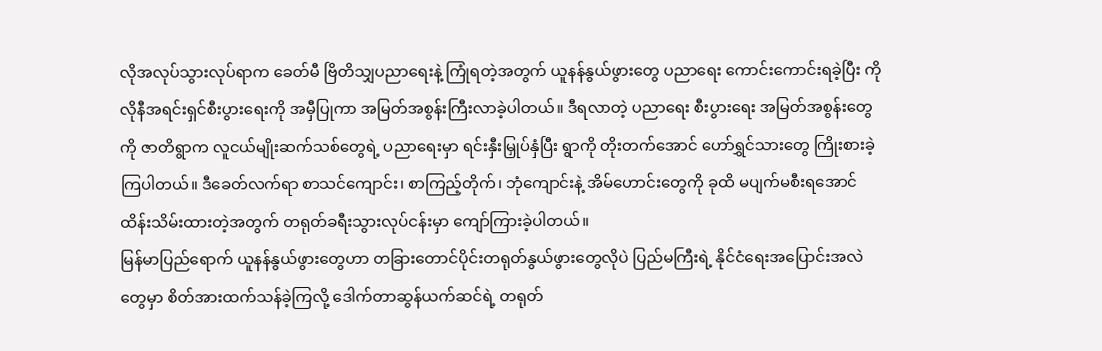လိုအလုပ်သွားလုပ်ရာက ခေတ်မီ ဗြိတိသျှပညာရေးနဲ့ ကြုံရတဲ့အတွက် ယူနန်နွယ်ဖွားတွေ ပညာရေး ကောင်းကောင်းရခဲ့ပြီး ကိုလိုနီအရင်းရှင်စီးပွားရေးကို အမှီပြုကာ အမြတ်အစွန်းကြီးလာခဲ့ပါတယ်။ ဒီရလာတဲ့ ပညာရေး စီးပွားရေး အမြတ်အစွန်းတွေကို ဇာတိရွာက လူငယ်မျိုးဆက်သစ်တွေရဲ့ ပညာရေးမှာ ရင်းနှီးမြှုပ်နှံပြီး ရွာကို တိုးတက်အောင် ဟော်ရွှင်သားတွေ ကြိုးစားခဲ့ကြပါတယ်။ ဒီခေတ်လက်ရာ စာသင်ကျောင်း၊ စာကြည့်တိုက်၊ ဘုံကျောင်းနဲ့ အိမ်ဟောင်းတွေကို ခုထိ မပျက်မစီးရအောင် ထိန်းသိမ်းထားတဲ့အတွက် တရုတ်ခရီးသွားလုပ်ငန်းမှာ ကျော်ကြားခဲ့ပါတယ်။
မြန်မာပြည်ရောက် ယူနန်နွယ်ဖွားတွေဟာ တခြားတောင်ပိုင်းတရုတ်နွယ်ဖွားတွေလိုပဲ ပြည်မကြီးရဲ့ နိုင်ငံရေးအပြောင်းအလဲတွေမှာ စိတ်အားထက်သန်ခဲ့ကြလို့ ဒေါက်တာဆွန်ယက်ဆင်ရဲ့ တရုတ်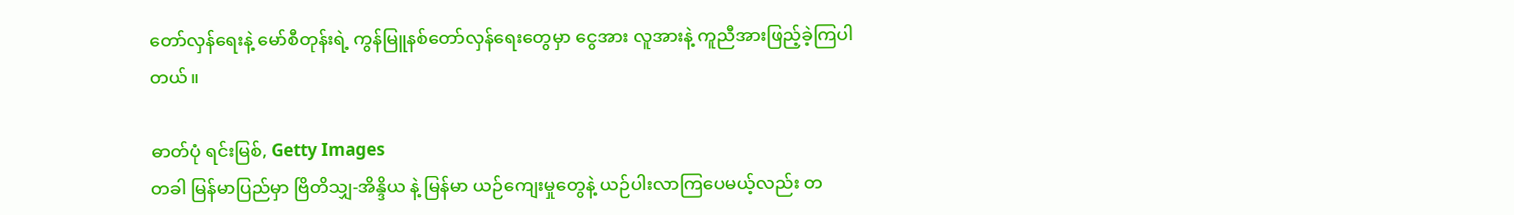တော်လှန်ရေးနဲ့ မော်စီတုန်းရဲ့ ကွန်မြူနစ်တော်လှန်ရေးတွေမှာ ငွေအား လူအားနဲ့ ကူညီအားဖြည့်ခဲ့ကြပါတယ်။

ဓာတ်ပုံ ရင်းမြစ်, Getty Images
တခါ မြန်မာပြည်မှာ ဗြိတိသျှ-အိန္ဒိယ နဲ့ မြန်မာ ယဉ်ကျေးမှုတွေနဲ့ ယဉ်ပါးလာကြပေမယ့်လည်း တ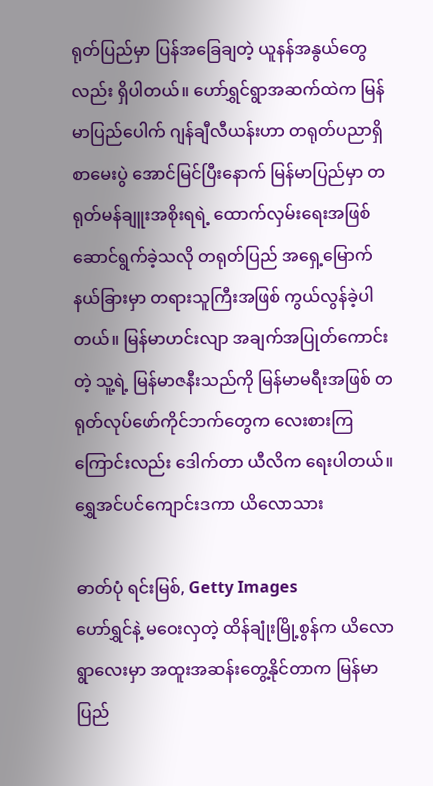ရုတ်ပြည်မှာ ပြန်အခြေချတဲ့ ယူနန်အနွယ်တွေလည်း ရှိပါတယ်။ ဟော်ရွှင်ရွာအဆက်ထဲက မြန်မာပြည်ပေါက် ဂျန်ချီလီယန်းဟာ တရုတ်ပညာရှိစာမေးပွဲ အောင်မြင်ပြီးနောက် မြန်မာပြည်မှာ တရုတ်မန်ချူးအစိုးရရဲ့ ထောက်လှမ်းရေးအဖြစ် ဆောင်ရွက်ခဲ့သလို တရုတ်ပြည် အရှေ့မြောက်နယ်ခြားမှာ တရားသူကြီးအဖြစ် ကွယ်လွန်ခဲ့ပါတယ်။ မြန်မာဟင်းလျာ အချက်အပြုတ်ကောင်းတဲ့ သူ့ရဲ့ မြန်မာဇနီးသည်ကို မြန်မာမရီးအဖြစ် တရုတ်လုပ်ဖော်ကိုင်ဘက်တွေက လေးစားကြကြောင်းလည်း ဒေါက်တာ ယီလိက ရေးပါတယ်။
ရွှေအင်ပင်ကျောင်းဒကာ ယိလောသား

ဓာတ်ပုံ ရင်းမြစ်, Getty Images
ဟော်ရွှင်နဲ့ မဝေးလှတဲ့ ထိန်ချုံးမြို့စွန်က ယိလောရွာလေးမှာ အထူးအဆန်းတွေ့နိုင်တာက မြန်မာပြည်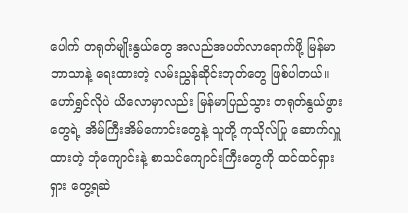ပေါက် တရုတ်မျိုးနွယ်တွေ အလည်အပတ်လာရောက်ဖို့ မြန်မာဘာသာနဲ့ ရေးထားတဲ့ လမ်းညွှန်ဆိုင်းဘုတ်တွေ ဖြစ်ပါတယ်။ ဟော်ရွှင်လိုပဲ ယိလောမှာလည်း မြန်မာပြည်သွား တရုတ်နွယ်ဖွားတွေရဲ့ အိမ်ကြီးအိမ်ကောင်းတွေနဲ့ သူတို့ ကုသိုလ်ပြု ဆောက်လှူထားတဲ့ ဘုံကျောင်းနဲ့ စာသင်ကျောင်းကြီးတွေကို ထင်ထင်ရှားရှား တွေ့ရဆဲ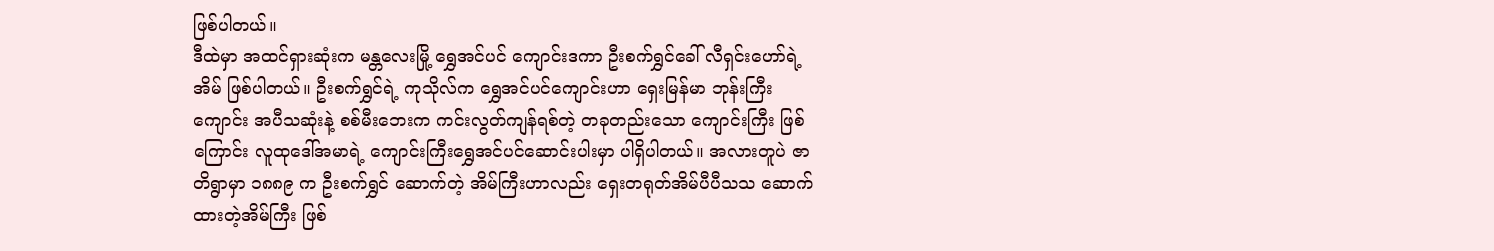ဖြစ်ပါတယ်။
ဒီထဲမှာ အထင်ရှားဆုံးက မန္တလေးမြို့ ရွှေအင်ပင် ကျောင်းဒကာ ဦးစက်ရွှင်ခေါ် လီရှင်းဟော်ရဲ့ အိမ် ဖြစ်ပါတယ်။ ဦးစက်ရွှင်ရဲ့ ကုသိုလ်က ရွှေအင်ပင်ကျောင်းဟာ ရှေးမြန်မာ ဘုန်းကြီးကျောင်း အပီသဆုံးနဲ့ စစ်မီးဘေးက ကင်းလွတ်ကျန်ရစ်တဲ့ တခုတည်းသော ကျောင်းကြီး ဖြစ်ကြောင်း လူထုဒေါ်အမာရဲ့ ကျောင်းကြီးရွှေအင်ပင်ဆောင်းပါးမှာ ပါရှိပါတယ်။ အလားတူပဲ ဇာတိရွာမှာ ၁၈၈၉ က ဦးစက်ရွှင် ဆောက်တဲ့ အိမ်ကြီးဟာလည်း ရှေးတရုတ်အိမ်ပီပီသသ ဆောက်ထားတဲ့အိမ်ကြီး ဖြစ်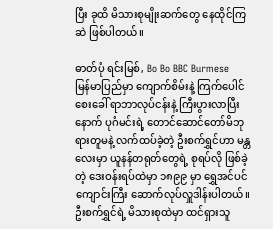ပြီး ခုထိ မိသားစုမျိုးဆက်တွေ နေထိုင်ကြဆဲ ဖြစ်ပါတယ်။

ဓာတ်ပုံ ရင်းမြစ်, Bo Bo BBC Burmese
မြန်မာပြည်မှာ ကျောက်စိမ်းနဲ့ ကြက်ပေါင်စေးခေါ် ရာဘာလုပ်ငန်းနဲ့ ကြီးပွားလာပြီးနောက် ပုဂံမင်းရဲ့ တောင်ဆောင်တော်မိဘုရားတူမနဲ့ လက်ထပ်ခဲ့တဲ့ ဦးစက်ရွှင်ဟာ မန္တလေးမှာ ယူနန်တရုတ်တွေရဲ့ စုရပ်လို ဖြစ်ခဲ့တဲ့ ဒေးဝန်းရပ်ထဲမှာ ၁၈၉၉ မှာ ရွှေအင်ပင်ကျောင်းကြီး ဆောက်လုပ်လှူဒါန်းပါတယ်။ ဦးစက်ရွှင်ရဲ့ မိသားစုထဲမှာ ထင်ရှားသူ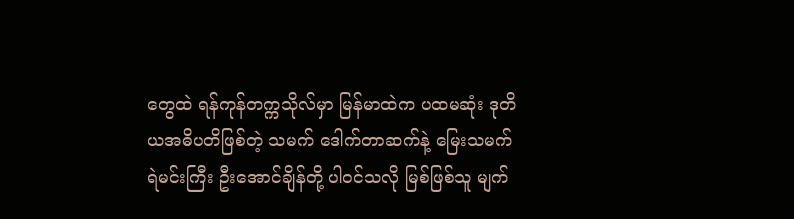တွေထဲ ရန်ကုန်တက္ကသိုလ်မှာ မြန်မာထဲက ပထမဆုံး ဒုတိယအဓိပတိဖြစ်တဲ့ သမက် ဒေါက်တာဆက်နဲ့ မြေးသမက် ရဲမင်းကြီး ဦးအောင်ချိန်တို့ ပါဝင်သလို မြစ်ဖြစ်သူ မျက်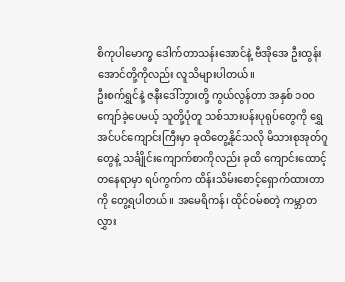စိကုပါမောက္ခ ဒေါက်တာသန်းအောင်နဲ့ ဗီအိုအေ ဦးထွန်းအောင်တို့ကိုလည်း လူသိများပါတယ်။
ဦးစက်ရွှင်နဲ့ ဇနီးဒေါ်ဘွားတို့ ကွယ်လွန်တာ အနှစ် ၁ဝဝ ကျော်ခဲ့ပေမယ့် သူတို့ပုံတူ သစ်သားပန်းပုရုပ်တွေကို ရွှေအင်ပင်ကျောင်းကြီးမှာ ခုထိတွေ့နိုင်သလို မိသားစုအုတ်ဂူတွေနဲ့ သင်္ချိုင်းကျောက်စာကိုလည်း ခုထိ ကျောင်းထောင့်တနေရာမှာ ရပ်ကွက်က ထိန်းသိမ်းစောင့်ရှောက်ထားတာကို တွေ့ရပါတယ်။ အမေရိကန်၊ ထိုင်ဝမ်စတဲ့ ကမ္ဘာတလွှား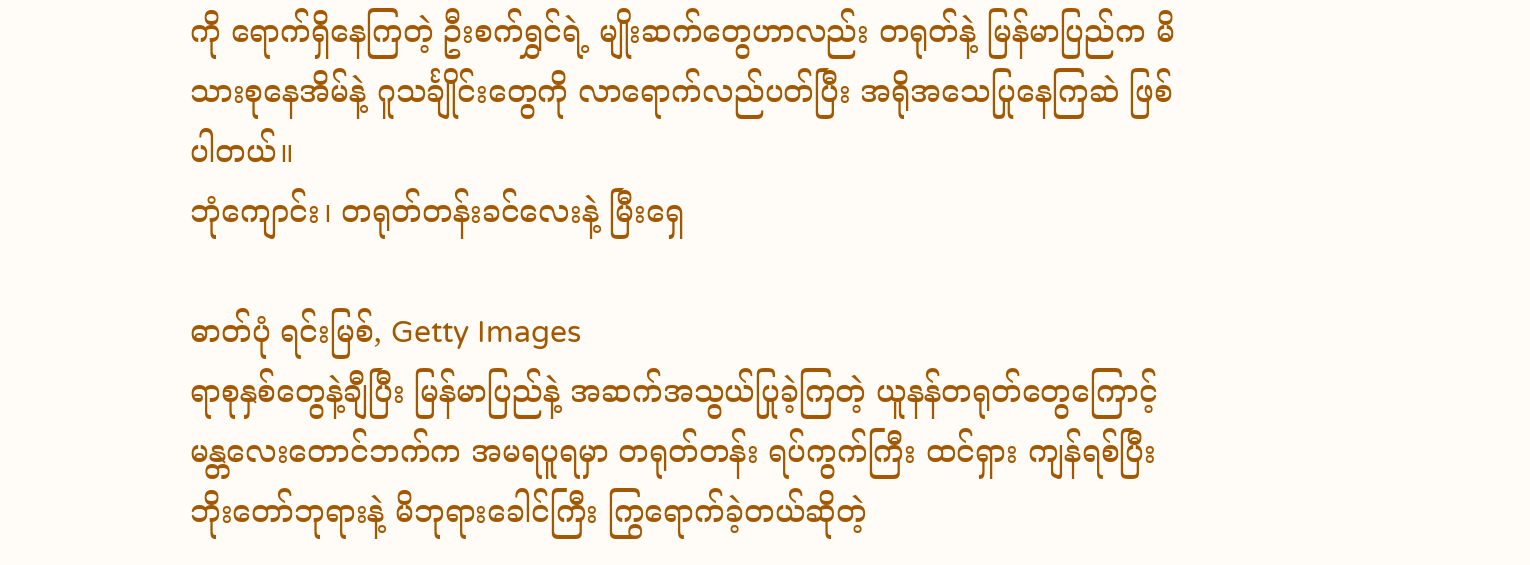ကို ရောက်ရှိနေကြတဲ့ ဦးစက်ရွှင်ရဲ့ မျိုးဆက်တွေဟာလည်း တရုတ်နဲ့ မြန်မာပြည်က မိသားစုနေအိမ်နဲ့ ဂူသင်္ချိုင်းတွေကို လာရောက်လည်ပတ်ပြီး အရိုအသေပြုနေကြဆဲ ဖြစ်ပါတယ်။
ဘုံကျောင်း၊ တရုတ်တန်းခင်လေးနဲ့ မြီးရှေ

ဓာတ်ပုံ ရင်းမြစ်, Getty Images
ရာစုနှစ်တွေနဲ့ချီပြီး မြန်မာပြည်နဲ့ အဆက်အသွယ်ပြုခဲ့ကြတဲ့ ယူနန်တရုတ်တွေကြောင့် မန္တလေးတောင်ဘက်က အမရပူရမှာ တရုတ်တန်း ရပ်ကွက်ကြီး ထင်ရှား ကျန်ရစ်ပြီး ဘိုးတော်ဘုရားနဲ့ မိဘုရားခေါင်ကြီး ကြွရောက်ခဲ့တယ်ဆိုတဲ့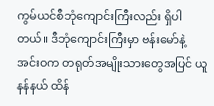ကွမ်ယင်စီဘုံကျောင်းကြီးလည်း ရှိပါတယ်။ ဒီဘုံကျောင်းကြီးမှာ ဗန်းမော်နဲ့ အင်းဝက တရုတ်အမျိုးသားတွေအပြင် ယူနန်နယ် ထိန်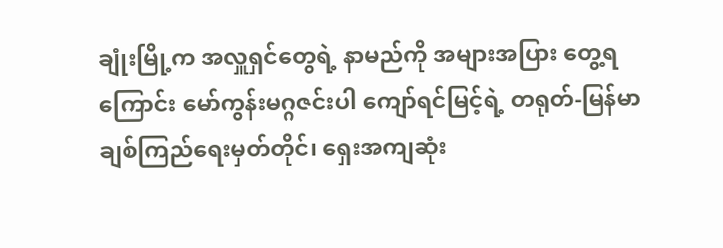ချုံးမြို့က အလှူရှင်တွေရဲ့ နာမည်ကို အများအပြား တွေ့ရကြောင်း မော်ကွန်းမဂ္ဂဇင်းပါ ကျော်ရင်မြင့်ရဲ့ တရုတ်-မြန်မာ ချစ်ကြည်ရေးမှတ်တိုင်၊ ရှေးအကျဆုံး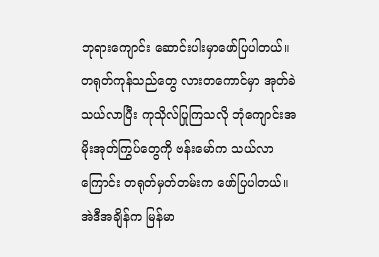ဘုရားကျောင်း ဆောင်းပါးမှာဖော်ပြပါတယ်။ တရုတ်ကုန်သည်တွေ လားတကောင်မှာ အုတ်ခဲ သယ်လာပြီး ကုသိုလ်ပြုကြသလို ဘုံကျောင်းအမိုးအုတ်ကြွပ်တွေကို ဗန်းမော်က သယ်လာကြောင်း တရုတ်မှတ်တမ်းက ဖော်ပြပါတယ်။ အဲဒီအချိန်က မြန်မာ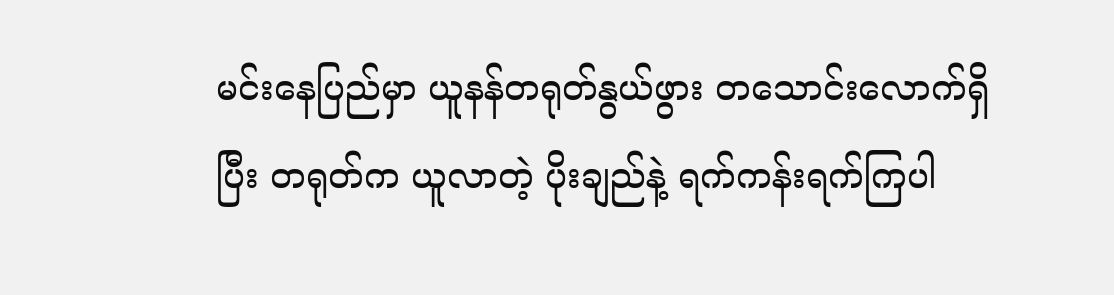မင်းနေပြည်မှာ ယူနန်တရုတ်နွယ်ဖွား တသောင်းလောက်ရှိပြီး တရုတ်က ယူလာတဲ့ ပိုးချည်နဲ့ ရက်ကန်းရက်ကြပါ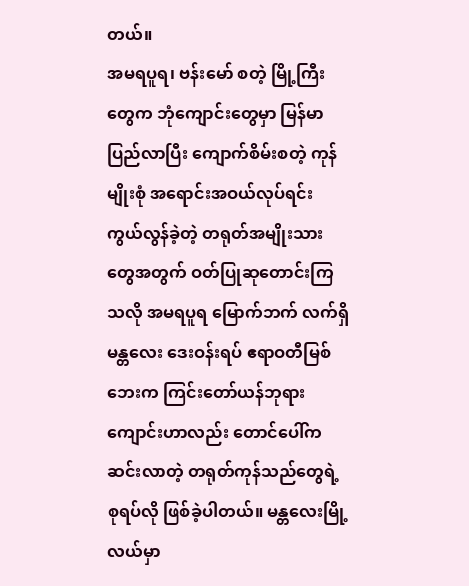တယ်။
အမရပူရ၊ ဗန်းမော် စတဲ့ မြို့ကြီးတွေက ဘုံကျောင်းတွေမှာ မြန်မာပြည်လာပြီး ကျောက်စိမ်းစတဲ့ ကုန်မျိုးစုံ အရောင်းအဝယ်လုပ်ရင်း ကွယ်လွန်ခဲ့တဲ့ တရုတ်အမျိုးသားတွေအတွက် ဝတ်ပြုဆုတောင်းကြသလို အမရပူရ မြောက်ဘက် လက်ရှိ မန္တလေး ဒေးဝန်းရပ် ဧရာဝတီမြစ်ဘေးက ကြင်းတော်ယန်ဘုရားကျောင်းဟာလည်း တောင်ပေါ်က ဆင်းလာတဲ့ တရုတ်ကုန်သည်တွေရဲ့ စုရပ်လို ဖြစ်ခဲ့ပါတယ်။ မန္တလေးမြို့လယ်မှာ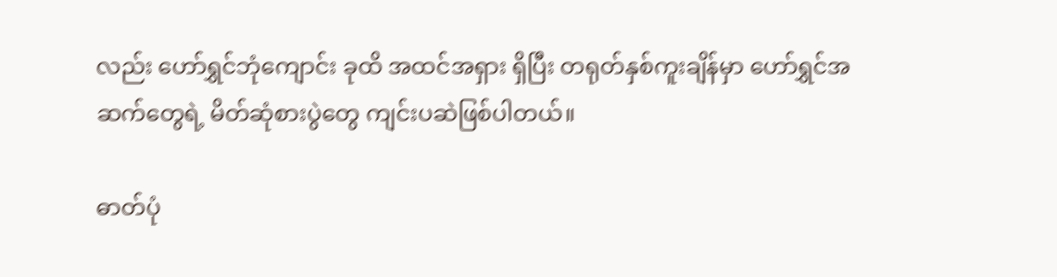လည်း ဟော်ရွှင်ဘုံကျောင်း ခုထိ အထင်အရှား ရှိပြီး တရုတ်နှစ်ကူးချိန်မှာ ဟော်ရွှင်အဆက်တွေရဲ့ မိတ်ဆုံစားပွဲတွေ ကျင်းပဆဲဖြစ်ပါတယ်။

ဓာတ်ပုံ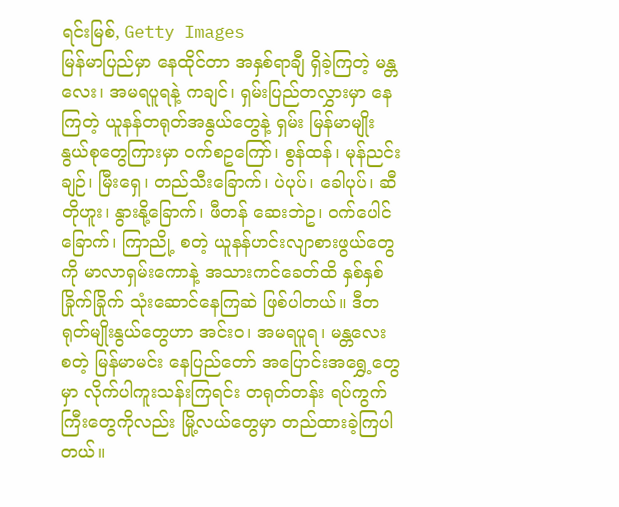ရင်းမြစ်, Getty Images
မြန်မာပြည်မှာ နေထိုင်တာ အနှစ်ရာချီ ရှိခဲ့ကြတဲ့ မန္တလေး၊ အမရပူရနဲ့ ကချင်၊ ရှမ်းပြည်တလွှားမှာ နေကြတဲ့ ယူနန်တရုတ်အနွယ်တွေနဲ့ ရှမ်း မြန်မာမျိုးနွယ်စုတွေကြားမှာ ဝက်စဥကြော်၊ စွန်ထန်၊ မုန်ညင်းချဉ်၊ မြီးရှေ၊ တည်သီးခြောက်၊ ပဲပုပ်၊ ခေါပုပ်၊ ဆီတိုဟူး၊ နွားနို့ခြောက်၊ ဖီတန် ဆေးဘဲဥ၊ ဝက်ပေါင်ခြောက်၊ ကြာညို့ စတဲ့ ယူနန်ဟင်းလျာစားဖွယ်တွေကို မာလာရှမ်းကောနဲ့ အသားကင်ခေတ်ထိ နှစ်နှစ်ခြိုက်ခြိုက် သုံးဆောင်နေကြဆဲ ဖြစ်ပါတယ်။ ဒီတရုတ်မျိုးနွယ်တွေဟာ အင်းဝ၊ အမရပူရ၊ မန္တလေး စတဲ့ မြန်မာမင်း နေပြည်တော် အပြောင်းအရွှေ့တွေမှာ လိုက်ပါကူးသန်းကြရင်း တရုတ်တန်း ရပ်ကွက်ကြီးတွေကိုလည်း မြို့လယ်တွေမှာ တည်ထားခဲ့ကြပါတယ်။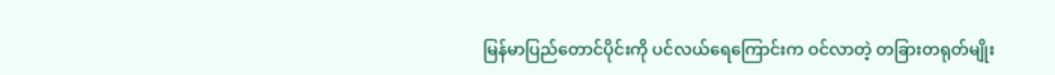မြန်မာပြည်တောင်ပိုင်းကို ပင်လယ်ရေကြောင်းက ဝင်လာတဲ့ တခြားတရုတ်မျိုး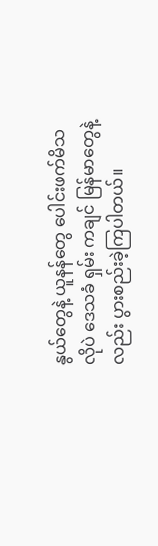နွယ်တွေနဲ့ ယူနန်တွေ ပေါင်းဖက်မိသလိုပဲ ဒေသခံ ရှမ်း ကချင် မြန်မာတွေနဲ့လည်း ပွားစည်းခဲ့ကြပါတယ်။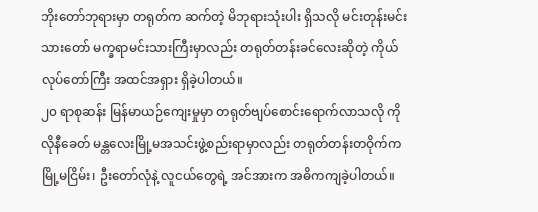ဘိုးတော်ဘုရားမှာ တရုတ်က ဆက်တဲ့ မိဘုရားသုံးပါး ရှိသလို မင်းတုန်းမင်းသားတော် မက္ခရာမင်းသားကြီးမှာလည်း တရုတ်တန်းခင်လေးဆိုတဲ့ ကိုယ်လုပ်တော်ကြီး အထင်အရှား ရှိခဲ့ပါတယ်။
၂၀ ရာစုဆန်း မြန်မာယဉ်ကျေးမှုမှာ တရုတ်ဗျပ်စောင်းရောက်လာသလို ကိုလိုနီခေတ် မန္တလေးမြို့မအသင်းဖွဲ့စည်းရာမှာလည်း တရုတ်တန်းတဝိုက်က မြို့မငြိမ်း၊ ဦးတော်လုံနဲ့ လူငယ်တွေရဲ့ အင်အားက အဓိကကျခဲ့ပါတယ်။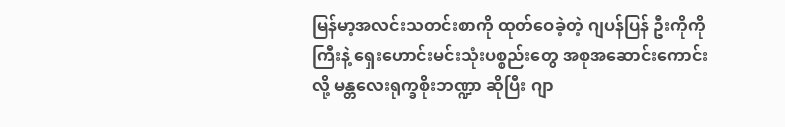မြန်မာ့အလင်းသတင်းစာကို ထုတ်ဝေခဲ့တဲ့ ဂျပန်ပြန် ဦးကိုကိုကြီးနဲ့ ရှေးဟောင်းမင်းသုံးပစ္စည်းတွေ အစုအဆောင်းကောင်းလို့ မန္တလေးရုက္ခစိုးဘဏ္ဍာ ဆိုပြီး ဂျာ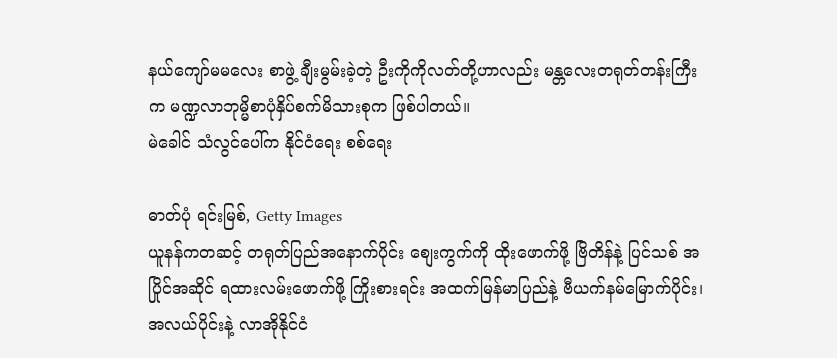နယ်ကျော်မမလေး စာဖွဲ့ ချီးမွမ်းခဲ့တဲ့ ဦးကိုကိုလတ်တို့ဟာလည်း မန္တလေးတရုတ်တန်းကြီးက မဏ္ဍလာဘုမ္မိစာပုံနှိပ်စက်မိသားစုက ဖြစ်ပါတယ်။
မဲခေါင် သံလွင်ပေါ်က နိုင်ငံရေး စစ်ရေး

ဓာတ်ပုံ ရင်းမြစ်, Getty Images
ယူနန်ကတဆင့် တရုတ်ပြည်အနောက်ပိုင်း စျေးကွက်ကို ထိုးဖောက်ဖို့ ဗြိတိန်နဲ့ ပြင်သစ် အပြိုင်အဆိုင် ရထားလမ်းဖောက်ဖို့ ကြိုးစားရင်း အထက်မြန်မာပြည်နဲ့ ဗီယက်နမ်မြောက်ပိုင်း၊ အလယ်ပိုင်းနဲ့ လာအိုနိုင်ငံ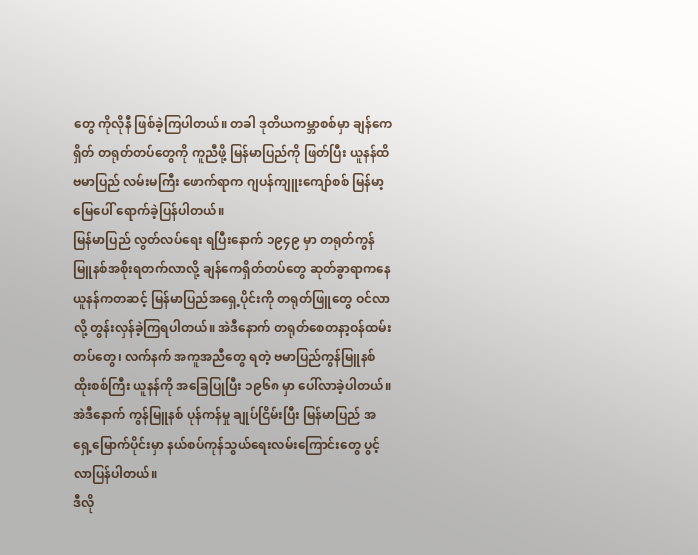တွေ ကိုလိုနီ ဖြစ်ခဲ့ကြပါတယ်။ တခါ ဒုတိယကမ္ဘာစစ်မှာ ချန်ကေရှိတ် တရုတ်တပ်တွေကို ကူညီဖို့ မြန်မာပြည်ကို ဖြတ်ပြီး ယူနန်ထိ ဗမာပြည် လမ်းမကြီး ဖောက်ရာက ဂျပန်ကျူးကျော်စစ် မြန်မာ့မြေပေါ် ရောက်ခဲ့ပြန်ပါတယ်။
မြန်မာပြည် လွတ်လပ်ရေး ရပြီးနောက် ၁၉၄၉ မှာ တရုတ်ကွန်မြူနစ်အစိုးရတက်လာလို့ ချန်ကေရှိတ်တပ်တွေ ဆုတ်ခွာရာကနေ ယူနန်ကတဆင့် မြန်မာပြည်အရှေ့ပိုင်းကို တရုတ်ဖြူတွေ ဝင်လာလို့ တွန်းလှန်ခဲ့ကြရပါတယ်။ အဲဒီနောက် တရုတ်စေတနာ့ဝန်ထမ်းတပ်တွေ၊ လက်နက် အကူအညီတွေ ရတဲ့ ဗမာပြည်ကွန်မြူနစ်ထိုးစစ်ကြီး ယူနန်ကို အခြေပြုပြီး ၁၉၆၈ မှာ ပေါ်လာခဲ့ပါတယ်။ အဲဒီနောက် ကွန်မြူနစ် ပုန်ကန်မှု ချုပ်ငြိမ်းပြီး မြန်မာပြည် အရှေ့မြောက်ပိုင်းမှာ နယ်စပ်ကုန်သွယ်ရေးလမ်းကြောင်းတွေ ပွင့်လာပြန်ပါတယ်။
ဒီလို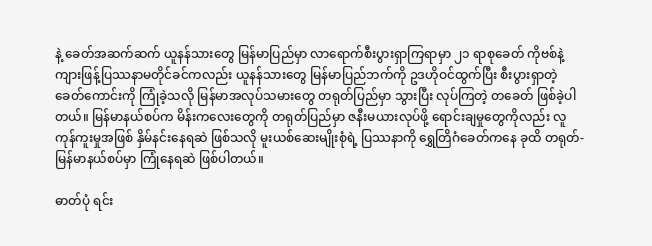နဲ့ ခေတ်အဆက်ဆက် ယူနန်သားတွေ မြန်မာပြည်မှာ လာရောက်စီးပွားရှာကြရာမှာ ၂၁ ရာစုခေတ် ကိုဗစ်နဲ့ ကျားဖြန့်ပြဿနာမတိုင်ခင်ကလည်း ယူနန်သားတွေ မြန်မာပြည်ဘက်ကို ဥဒဟိုဝင်ထွက်ပြီး စီးပွားရှာတဲ့ ခေတ်ကောင်းကို ကြုံခဲ့သလို မြန်မာအလုပ်သမားတွေ တရုတ်ပြည်မှာ သွားပြီး လုပ်ကြတဲ့ တခေတ် ဖြစ်ခဲ့ပါတယ်။ မြန်မာနယ်စပ်က မိန်းကလေးတွေကို တရုတ်ပြည်မှာ ဇနီးမယားလုပ်ဖို့ ရောင်းချမှုတွေကိုလည်း လူကုန်ကူးမှုအဖြစ် နှိမ်နင်းနေရဆဲ ဖြစ်သလို မူးယစ်ဆေးမျိုးစုံရဲ့ ပြဿနာကို ရွှေတြိဂံခေတ်ကနေ ခုထိ တရုတ်-မြန်မာနယ်စပ်မှာ ကြုံနေရဆဲ ဖြစ်ပါတယ်။

ဓာတ်ပုံ ရင်း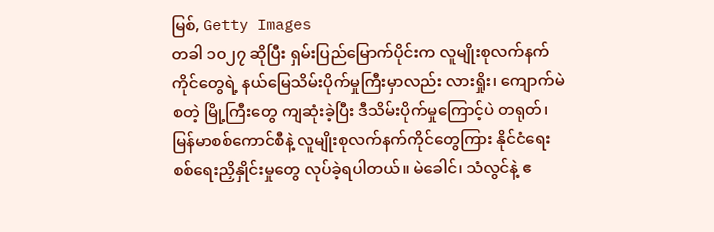မြစ်, Getty Images
တခါ ၁၀၂၇ ဆိုပြီး ရှမ်းပြည်မြောက်ပိုင်းက လူမျိုးစုလက်နက်ကိုင်တွေရဲ့ နယ်မြေသိမ်းပိုက်မှုကြီးမှာလည်း လားရှိုး၊ ကျောက်မဲ စတဲ့ မြို့ကြီးတွေ ကျဆုံးခဲ့ပြီး ဒီသိမ်းပိုက်မှုကြောင့်ပဲ တရုတ်၊ မြန်မာစစ်ကောင်စီနဲ့ လူမျိုးစုလက်နက်ကိုင်တွေကြား နိုင်ငံရေး စစ်ရေးညှိနှိုင်းမှုတွေ လုပ်ခဲ့ရပါတယ်။ မဲခေါင်၊ သံလွင်နဲ့ ဧ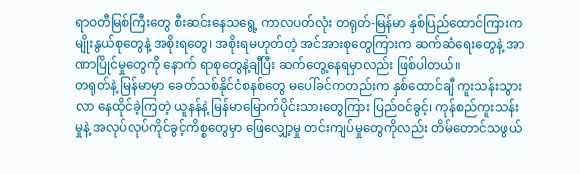ရာဝတီမြစ်ကြီးတွေ စီးဆင်းနေသရွေ့ ကာလပတ်လုံး တရုတ်-မြန်မာ နှစ်ပြည်ထောင်ကြားက မျိုးနွယ်စုတွေနဲ့ အစိုးရတွေ၊ အစိုးရမဟုတ်တဲ့ အင်အားစုတွေကြားက ဆက်ဆံရေးတွေနဲ့ အာဏာပြိုင်မှုတွေကို နောက် ရာစုတွေနဲ့ချီပြီး ဆက်တွေ့နေရမှာလည်း ဖြစ်ပါတယ်။
တရုတ်နဲ့ မြန်မာမှာ ခေတ်သစ်နိုင်ငံစနစ်တွေ မပေါ်ခင်ကတည်းက နှစ်ထောင်ချီ ကူးသန်းသွားလာ နေထိုင်ခဲ့ကြတဲ့ ယူနန်နဲ့ မြန်မာမြောက်ပိုင်းသားတွေကြား ပြည်ဝင်ခွင့်၊ ကုန်စည်ကူးသန်းမှုနဲ့ အလုပ်လုပ်ကိုင်ခွင့်ကိစ္စတွေမှာ ဖြေလျှော့မှု တင်းကျပ်မှုတွေကိုလည်း တိမ်တောင်သဖွယ်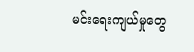မင်းရေးကျယ်မှုတွေ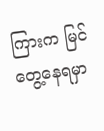ကြားက မြင်တွေ့နေရမှာ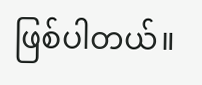ဖြစ်ပါတယ်။